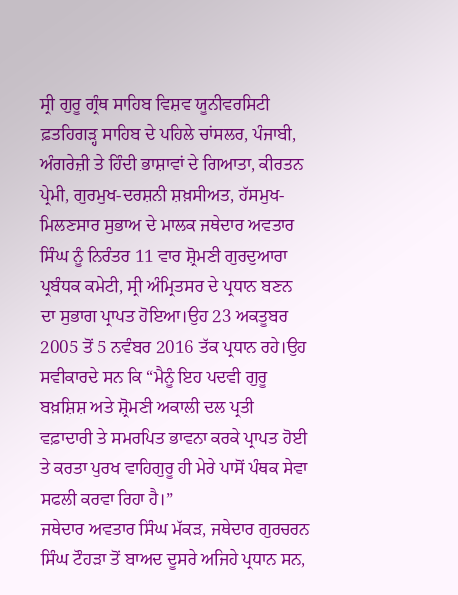ਸ੍ਰੀ ਗੁਰੂ ਗ੍ਰੰਥ ਸਾਹਿਬ ਵਿਸ਼ਵ ਯੂਨੀਵਰਸਿਟੀ ਫ਼ਤਹਿਗੜ੍ਹ ਸਾਹਿਬ ਦੇ ਪਹਿਲੇ ਚਾਂਸਲਰ, ਪੰਜਾਬੀ, ਅੰਗਰੇਜ਼ੀ ਤੇ ਹਿੰਦੀ ਭਾਸ਼ਾਵਾਂ ਦੇ ਗਿਆਤਾ, ਕੀਰਤਨ ਪ੍ਰੇਮੀ, ਗੁਰਮੁਖ-ਦਰਸ਼ਨੀ ਸ਼ਖ਼ਸੀਅਤ, ਹੱਸਮੁਖ-ਮਿਲਣਸਾਰ ਸੁਭਾਅ ਦੇ ਮਾਲਕ ਜਥੇਦਾਰ ਅਵਤਾਰ ਸਿੰਘ ਨੂੰ ਨਿਰੰਤਰ 11 ਵਾਰ ਸ਼੍ਰੋਮਣੀ ਗੁਰਦੁਆਰਾ ਪ੍ਰਬੰਧਕ ਕਮੇਟੀ, ਸ੍ਰੀ ਅੰਮ੍ਰਿਤਸਰ ਦੇ ਪ੍ਰਧਾਨ ਬਣਨ ਦਾ ਸੁਭਾਗ ਪ੍ਰਾਪਤ ਹੋਇਆ।ਉਹ 23 ਅਕਤੂਬਰ 2005 ਤੋਂ 5 ਨਵੰਬਰ 2016 ਤੱਕ ਪ੍ਰਧਾਨ ਰਹੇ।ਉਹ ਸਵੀਕਾਰਦੇ ਸਨ ਕਿ “ਮੈਨੂੰ ਇਹ ਪਦਵੀ ਗੁਰੂ ਬਖ਼ਸ਼ਿਸ਼ ਅਤੇ ਸ਼੍ਰੋਮਣੀ ਅਕਾਲੀ ਦਲ ਪ੍ਰਤੀ ਵਫ਼ਾਦਾਰੀ ਤੇ ਸਮਰਪਿਤ ਭਾਵਨਾ ਕਰਕੇ ਪ੍ਰਾਪਤ ਹੋਈ ਤੇ ਕਰਤਾ ਪੁਰਖ ਵਾਹਿਗੁਰੂ ਹੀ ਮੇਰੇ ਪਾਸੋਂ ਪੰਥਕ ਸੇਵਾ ਸਫਲੀ ਕਰਵਾ ਰਿਹਾ ਹੈ।”
ਜਥੇਦਾਰ ਅਵਤਾਰ ਸਿੰਘ ਮੱਕੜ, ਜਥੇਦਾਰ ਗੁਰਚਰਨ ਸਿੰਘ ਟੌਹੜਾ ਤੋਂ ਬਾਅਦ ਦੂਸਰੇ ਅਜਿਹੇ ਪ੍ਰਧਾਨ ਸਨ,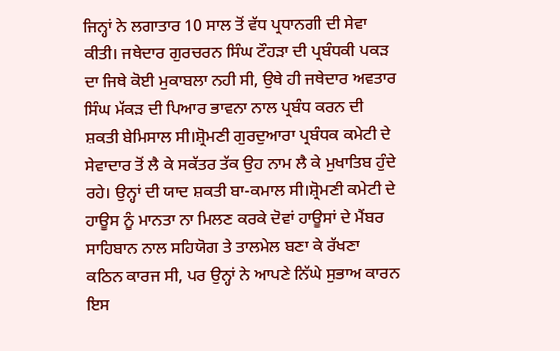ਜਿਨ੍ਹਾਂ ਨੇ ਲਗਾਤਾਰ 10 ਸਾਲ ਤੋਂ ਵੱਧ ਪ੍ਰਧਾਨਗੀ ਦੀ ਸੇਵਾ ਕੀਤੀ। ਜਥੇਦਾਰ ਗੁਰਚਰਨ ਸਿੰਘ ਟੌਹੜਾ ਦੀ ਪ੍ਰਬੰਧਕੀ ਪਕੜ ਦਾ ਜਿਥੇ ਕੋਈ ਮੁਕਾਬਲਾ ਨਹੀ ਸੀ, ਉਥੇ ਹੀ ਜਥੇਦਾਰ ਅਵਤਾਰ ਸਿੰਘ ਮੱਕੜ ਦੀ ਪਿਆਰ ਭਾਵਨਾ ਨਾਲ ਪ੍ਰਬੰਧ ਕਰਨ ਦੀ ਸ਼ਕਤੀ ਬੇਮਿਸਾਲ ਸੀ।ਸ਼੍ਰੋਮਣੀ ਗੁਰਦੁਆਰਾ ਪ੍ਰਬੰਧਕ ਕਮੇਟੀ ਦੇ ਸੇਵਾਦਾਰ ਤੋਂ ਲੈ ਕੇ ਸਕੱਤਰ ਤੱਕ ਉਹ ਨਾਮ ਲੈ ਕੇ ਮੁਖਾਤਿਬ ਹੁੰਦੇ ਰਹੇ। ਉਨ੍ਹਾਂ ਦੀ ਯਾਦ ਸ਼ਕਤੀ ਬਾ-ਕਮਾਲ ਸੀ।ਸ਼੍ਰੋਮਣੀ ਕਮੇਟੀ ਦੇ ਹਾਊਸ ਨੂੰ ਮਾਨਤਾ ਨਾ ਮਿਲਣ ਕਰਕੇ ਦੋਵਾਂ ਹਾਊਸਾਂ ਦੇ ਮੈਂਬਰ ਸਾਹਿਬਾਨ ਨਾਲ ਸਹਿਯੋਗ ਤੇ ਤਾਲਮੇਲ ਬਣਾ ਕੇ ਰੱਖਣਾ ਕਠਿਨ ਕਾਰਜ ਸੀ, ਪਰ ਉਨ੍ਹਾਂ ਨੇ ਆਪਣੇ ਨਿੱਘੇ ਸੁਭਾਅ ਕਾਰਨ ਇਸ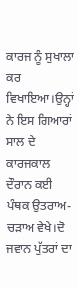ਕਾਰਜ ਨੂੰ ਸੁਖਾਲਾ ਕਰ ਵਿਖਾਇਆ।ਉਨ੍ਹਾਂ ਨੇ ਇਸ ਗਿਆਰਾਂ ਸਾਲ ਦੇ ਕਾਰਜਕਾਲ ਦੌਰਾਨ ਕਈ ਪੰਥਕ ਉਤਰਾਅ-ਚੜਾਅ ਵੇਖੇ।ਦੋ ਜਵਾਨ ਪੁੱਤਰਾਂ ਦਾ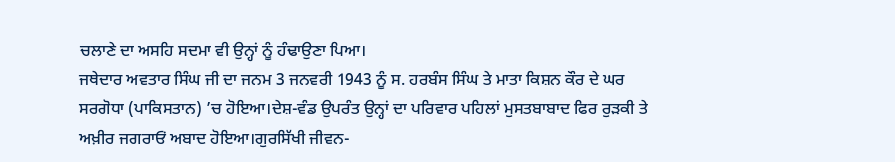ਚਲਾਣੇ ਦਾ ਅਸਹਿ ਸਦਮਾ ਵੀ ਉਨ੍ਹਾਂ ਨੂੰ ਹੰਢਾਉਣਾ ਪਿਆ।
ਜਥੇਦਾਰ ਅਵਤਾਰ ਸਿੰਘ ਜੀ ਦਾ ਜਨਮ 3 ਜਨਵਰੀ 1943 ਨੂੰ ਸ. ਹਰਬੰਸ ਸਿੰਘ ਤੇ ਮਾਤਾ ਕਿਸ਼ਨ ਕੌਰ ਦੇ ਘਰ ਸਰਗੋਧਾ (ਪਾਕਿਸਤਾਨ) ’ਚ ਹੋਇਆ।ਦੇਸ਼-ਵੰਡ ਉਪਰੰਤ ਉਨ੍ਹਾਂ ਦਾ ਪਰਿਵਾਰ ਪਹਿਲਾਂ ਮੁਸਤਬਾਬਾਦ ਫਿਰ ਰੁੜਕੀ ਤੇ ਅਖ਼ੀਰ ਜਗਰਾਓਂ ਅਬਾਦ ਹੋਇਆ।ਗੁਰਸਿੱਖੀ ਜੀਵਨ-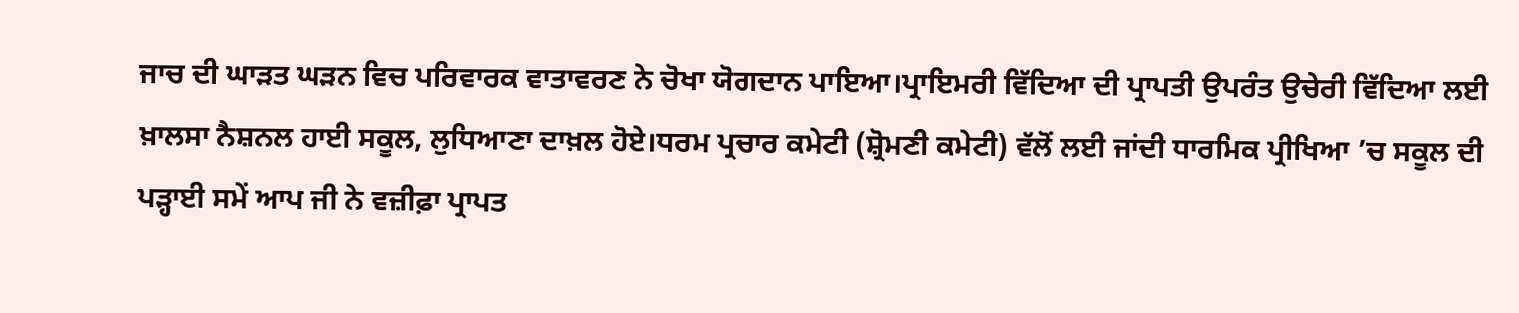ਜਾਚ ਦੀ ਘਾੜਤ ਘੜਨ ਵਿਚ ਪਰਿਵਾਰਕ ਵਾਤਾਵਰਣ ਨੇ ਚੋਖਾ ਯੋਗਦਾਨ ਪਾਇਆ।ਪ੍ਰਾਇਮਰੀ ਵਿੱਦਿਆ ਦੀ ਪ੍ਰਾਪਤੀ ਉਪਰੰਤ ਉਚੇਰੀ ਵਿੱਦਿਆ ਲਈ ਖ਼ਾਲਸਾ ਨੈਸ਼ਨਲ ਹਾਈ ਸਕੂਲ, ਲੁਧਿਆਣਾ ਦਾਖ਼ਲ ਹੋਏ।ਧਰਮ ਪ੍ਰਚਾਰ ਕਮੇਟੀ (ਸ਼੍ਰੋਮਣੀ ਕਮੇਟੀ) ਵੱਲੋਂ ਲਈ ਜਾਂਦੀ ਧਾਰਮਿਕ ਪ੍ਰੀਖਿਆ ’ਚ ਸਕੂਲ ਦੀ ਪੜ੍ਹਾਈ ਸਮੇਂ ਆਪ ਜੀ ਨੇ ਵਜ਼ੀਫ਼ਾ ਪ੍ਰਾਪਤ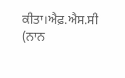ਕੀਤਾ।ਐਫ਼.ਐਸ.ਸੀ (ਨਾਨ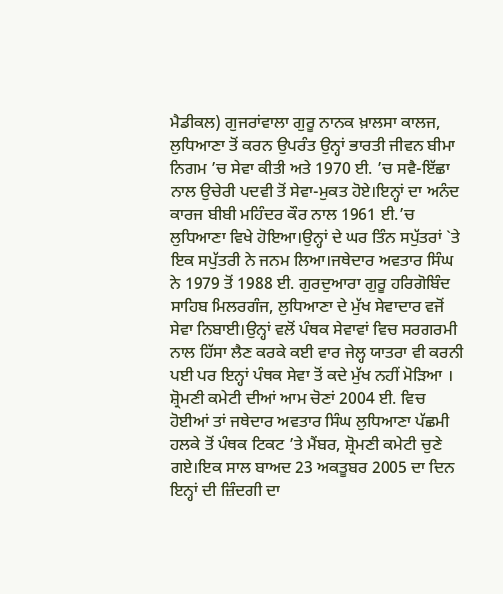ਮੈਡੀਕਲ) ਗੁਜਰਾਂਵਾਲਾ ਗੁਰੂ ਨਾਨਕ ਖ਼ਾਲਸਾ ਕਾਲਜ, ਲੁਧਿਆਣਾ ਤੋਂ ਕਰਨ ਉਪਰੰਤ ਉਨ੍ਹਾਂ ਭਾਰਤੀ ਜੀਵਨ ਬੀਮਾ ਨਿਗਮ ’ਚ ਸੇਵਾ ਕੀਤੀ ਅਤੇ 1970 ਈ. ’ਚ ਸਵੈ-ਇੱਛਾ ਨਾਲ ਉਚੇਰੀ ਪਦਵੀ ਤੋਂ ਸੇਵਾ-ਮੁਕਤ ਹੋਏ।ਇਨ੍ਹਾਂ ਦਾ ਅਨੰਦ ਕਾਰਜ ਬੀਬੀ ਮਹਿੰਦਰ ਕੌਰ ਨਾਲ 1961 ਈ.’ਚ ਲੁਧਿਆਣਾ ਵਿਖੇ ਹੋਇਆ।ਉਨ੍ਹਾਂ ਦੇ ਘਰ ਤਿੰਨ ਸਪੁੱਤਰਾਂ `ਤੇ ਇਕ ਸਪੁੱਤਰੀ ਨੇ ਜਨਮ ਲਿਆ।ਜਥੇਦਾਰ ਅਵਤਾਰ ਸਿੰਘ ਨੇ 1979 ਤੋਂ 1988 ਈ. ਗੁਰਦੁਆਰਾ ਗੁਰੂ ਹਰਿਗੋਬਿੰਦ ਸਾਹਿਬ ਮਿਲਰਗੰਜ, ਲੁਧਿਆਣਾ ਦੇ ਮੁੱਖ ਸੇਵਾਦਾਰ ਵਜੋਂ ਸੇਵਾ ਨਿਬਾਈ।ਉਨ੍ਹਾਂ ਵਲੋਂ ਪੰਥਕ ਸੇਵਾਵਾਂ ਵਿਚ ਸਰਗਰਮੀ ਨਾਲ ਹਿੱਸਾ ਲੈਣ ਕਰਕੇ ਕਈ ਵਾਰ ਜੇਲ੍ਹ ਯਾਤਰਾ ਵੀ ਕਰਨੀ ਪਈ ਪਰ ਇਨ੍ਹਾਂ ਪੰਥਕ ਸੇਵਾ ਤੋਂ ਕਦੇ ਮੁੱਖ ਨਹੀਂ ਮੋੜਿਆ ।
ਸ਼੍ਰੋਮਣੀ ਕਮੇਟੀ ਦੀਆਂ ਆਮ ਚੋਣਾਂ 2004 ਈ. ਵਿਚ ਹੋਈਆਂ ਤਾਂ ਜਥੇਦਾਰ ਅਵਤਾਰ ਸਿੰਘ ਲੁਧਿਆਣਾ ਪੱਛਮੀ ਹਲਕੇ ਤੋਂ ਪੰਥਕ ਟਿਕਟ ’ਤੇ ਮੈਂਬਰ, ਸ਼੍ਰੋਮਣੀ ਕਮੇਟੀ ਚੁਣੇ ਗਏ।ਇਕ ਸਾਲ ਬਾਅਦ 23 ਅਕਤੂਬਰ 2005 ਦਾ ਦਿਨ ਇਨ੍ਹਾਂ ਦੀ ਜ਼ਿੰਦਗੀ ਦਾ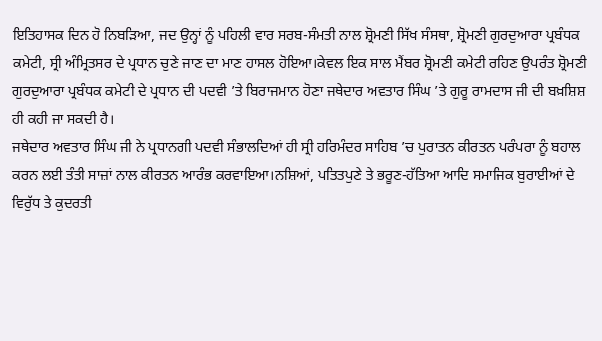ਇਤਿਹਾਸਕ ਦਿਨ ਹੋ ਨਿਬੜਿਆ, ਜਦ ਉਨ੍ਹਾਂ ਨੂੰ ਪਹਿਲੀ ਵਾਰ ਸਰਬ-ਸੰਮਤੀ ਨਾਲ ਸ਼੍ਰੋਮਣੀ ਸਿੱਖ ਸੰਸਥਾ, ਸ਼੍ਰੋਮਣੀ ਗੁਰਦੁਆਰਾ ਪ੍ਰਬੰਧਕ ਕਮੇਟੀ, ਸ੍ਰੀ ਅੰਮ੍ਰਿਤਸਰ ਦੇ ਪ੍ਰਧਾਨ ਚੁਣੇ ਜਾਣ ਦਾ ਮਾਣ ਹਾਸਲ ਹੋਇਆ।ਕੇਵਲ ਇਕ ਸਾਲ ਮੈਂਬਰ ਸ਼੍ਰੋਮਣੀ ਕਮੇਟੀ ਰਹਿਣ ਉਪਰੰਤ ਸ਼੍ਰੋਮਣੀ ਗੁਰਦੁਆਰਾ ਪ੍ਰਬੰਧਕ ਕਮੇਟੀ ਦੇ ਪ੍ਰਧਾਨ ਦੀ ਪਦਵੀ ’ਤੇ ਬਿਰਾਜਮਾਨ ਹੋਣਾ ਜਥੇਦਾਰ ਅਵਤਾਰ ਸਿੰਘ ’ਤੇ ਗੁਰੂ ਰਾਮਦਾਸ ਜੀ ਦੀ ਬਖ਼ਸ਼ਿਸ਼ ਹੀ ਕਹੀ ਜਾ ਸਕਦੀ ਹੈ।
ਜਥੇਦਾਰ ਅਵਤਾਰ ਸਿੰਘ ਜੀ ਨੇ ਪ੍ਰਧਾਨਗੀ ਪਦਵੀ ਸੰਭਾਲਦਿਆਂ ਹੀ ਸ੍ਰੀ ਹਰਿਮੰਦਰ ਸਾਹਿਬ ’ਚ ਪੁਰਾਤਨ ਕੀਰਤਨ ਪਰੰਪਰਾ ਨੂੰ ਬਹਾਲ ਕਰਨ ਲਈ ਤੰਤੀ ਸਾਜ਼ਾਂ ਨਾਲ ਕੀਰਤਨ ਆਰੰਭ ਕਰਵਾਇਆ।ਨਸ਼ਿਆਂ, ਪਤਿਤਪੁਣੇ ਤੇ ਭਰੂਣ-ਹੱਤਿਆ ਆਦਿ ਸਮਾਜਿਕ ਬੁਰਾਈਆਂ ਦੇ ਵਿਰੁੱਧ ਤੇ ਕੁਦਰਤੀ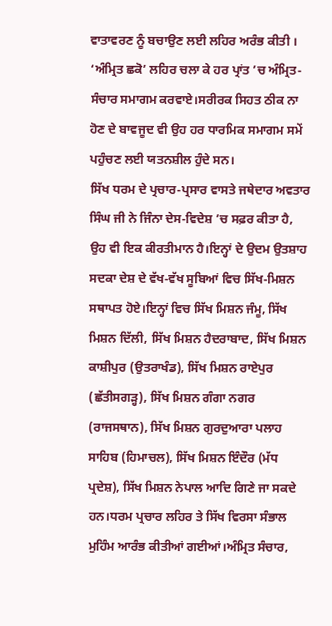ਵਾਤਾਵਰਣ ਨੂੰ ਬਚਾਉਣ ਲਈ ਲਹਿਰ ਅਰੰਭ ਕੀਤੀ । ‘ਅੰਮ੍ਰਿਤ ਛਕੋ’ ਲਹਿਰ ਚਲਾ ਕੇ ਹਰ ਪ੍ਰਾਂਤ ’ਚ ਅੰਮ੍ਰਿਤ-ਸੰਚਾਰ ਸਮਾਗਮ ਕਰਵਾਏ।ਸਰੀਰਕ ਸਿਹਤ ਠੀਕ ਨਾ ਹੋਣ ਦੇ ਬਾਵਜੂਦ ਵੀ ਉਹ ਹਰ ਧਾਰਮਿਕ ਸਮਾਗਮ ਸਮੇਂ ਪਹੁੰਚਣ ਲਈ ਯਤਨਸ਼ੀਲ ਹੁੰਦੇ ਸਨ।
ਸਿੱਖ ਧਰਮ ਦੇ ਪ੍ਰਚਾਰ-ਪ੍ਰਸਾਰ ਵਾਸਤੇ ਜਥੇਦਾਰ ਅਵਤਾਰ ਸਿੰਘ ਜੀ ਨੇ ਜਿੰਨਾ ਦੇਸ-ਵਿਦੇਸ਼ ’ਚ ਸਫ਼ਰ ਕੀਤਾ ਹੈ, ਉਹ ਵੀ ਇਕ ਕੀਰਤੀਮਾਨ ਹੈ।ਇਨ੍ਹਾਂ ਦੇ ਉਦਮ ਉਤਸ਼ਾਹ ਸਦਕਾ ਦੇਸ਼ ਦੇ ਵੱਖ-ਵੱਖ ਸੂਬਿਆਂ ਵਿਚ ਸਿੱਖ-ਮਿਸ਼ਨ ਸਥਾਪਤ ਹੋਏ।ਇਨ੍ਹਾਂ ਵਿਚ ਸਿੱਖ ਮਿਸ਼ਨ ਜੰਮੂ, ਸਿੱਖ ਮਿਸ਼ਨ ਦਿੱਲੀ, ਸਿੱਖ ਮਿਸ਼ਨ ਹੈਦਰਾਬਾਦ, ਸਿੱਖ ਮਿਸ਼ਨ ਕਾਸ਼ੀਪੁਰ (ਉਤਰਾਖੰਡ), ਸਿੱਖ ਮਿਸ਼ਨ ਰਾਏਪੁਰ (ਛੱਤੀਸਗੜ੍ਹ), ਸਿੱਖ ਮਿਸ਼ਨ ਗੰਗਾ ਨਗਰ (ਰਾਜਸਥਾਨ), ਸਿੱਖ ਮਿਸ਼ਨ ਗੁਰਦੁਆਰਾ ਪਲਾਹ ਸਾਹਿਬ (ਹਿਮਾਚਲ), ਸਿੱਖ ਮਿਸ਼ਨ ਇੰਦੌਰ (ਮੱਧ ਪ੍ਰਦੇਸ਼), ਸਿੱਖ ਮਿਸ਼ਨ ਨੇਪਾਲ ਆਦਿ ਗਿਣੇ ਜਾ ਸਕਦੇ ਹਨ।ਧਰਮ ਪ੍ਰਚਾਰ ਲਹਿਰ ਤੇ ਸਿੱਖ ਵਿਰਸਾ ਸੰਭਾਲ ਮੁਹਿੰਮ ਆਰੰਭ ਕੀਤੀਆਂ ਗਈਆਂ।ਅੰਮ੍ਰਿਤ ਸੰਚਾਰ,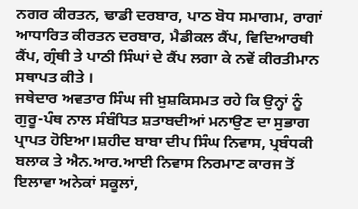ਨਗਰ ਕੀਰਤਨ, ਢਾਡੀ ਦਰਬਾਰ, ਪਾਠ ਬੋਧ ਸਮਾਗਮ, ਰਾਗਾਂ ਆਧਾਰਿਤ ਕੀਰਤਨ ਦਰਬਾਰ, ਮੈਡੀਕਲ ਕੈਂਪ, ਵਿਦਿਆਰਥੀ ਕੈਂਪ, ਗ੍ਰੰਥੀ ਤੇ ਪਾਠੀ ਸਿੰਘਾਂ ਦੇ ਕੈਂਪ ਲਗਾ ਕੇ ਨਵੇਂ ਕੀਰਤੀਮਾਨ ਸਥਾਪਤ ਕੀਤੇ ।
ਜਥੇਦਾਰ ਅਵਤਾਰ ਸਿੰਘ ਜੀ ਖ਼ੁਸ਼ਕਿਸਮਤ ਰਹੇ ਕਿ ਉਨ੍ਹਾਂ ਨੂੰ ਗੁਰੂ-ਪੰਥ ਨਾਲ ਸੰਬੰਧਿਤ ਸ਼ਤਾਬਦੀਆਂ ਮਨਾਉਣ ਦਾ ਸੁਭਾਗ ਪ੍ਰਾਪਤ ਹੋਇਆ।ਸ਼ਹੀਦ ਬਾਬਾ ਦੀਪ ਸਿੰਘ ਨਿਵਾਸ, ਪ੍ਰਬੰਧਕੀ ਬਲਾਕ ਤੇ ਐਨ.ਆਰ.ਆਈ ਨਿਵਾਸ ਨਿਰਮਾਣ ਕਾਰਜ ਤੋਂ ਇਲਾਵਾ ਅਨੇਕਾਂ ਸਕੂਲਾਂ,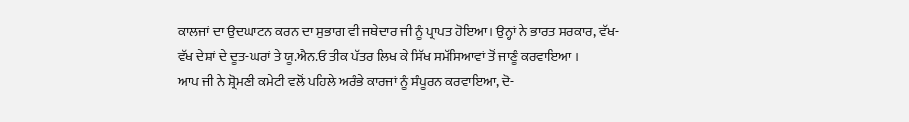ਕਾਲਜਾਂ ਦਾ ਉਦਘਾਟਨ ਕਰਨ ਦਾ ਸੁਭਾਗ ਵੀ ਜਥੇਦਾਰ ਜੀ ਨੂੰ ਪ੍ਰਾਪਤ ਹੋਇਆ। ਉਨ੍ਹਾਂ ਨੇ ਭਾਰਤ ਸਰਕਾਰ, ਵੱਖ-ਵੱਖ ਦੇਸ਼ਾਂ ਦੇ ਦੂਤ-ਘਰਾਂ ਤੇ ਯੂ.ਐਨ.ਓ ਤੀਕ ਪੱਤਰ ਲਿਖ ਕੇ ਸਿੱਖ ਸਮੱਸਿਆਵਾਂ ਤੋਂ ਜਾਣੂੰ ਕਰਵਾਇਆ ।
ਆਪ ਜੀ ਨੇ ਸ਼੍ਰੋਮਣੀ ਕਮੇਟੀ ਵਲੋਂ ਪਹਿਲੇ ਅਰੰਭੇ ਕਾਰਜਾਂ ਨੂੰ ਸੰਪੂਰਨ ਕਰਵਾਇਆ, ਦੋ-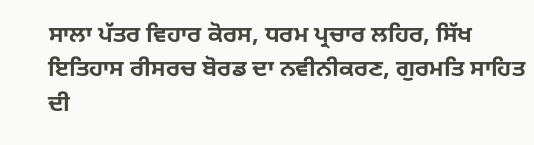ਸਾਲਾ ਪੱਤਰ ਵਿਹਾਰ ਕੋਰਸ, ਧਰਮ ਪ੍ਰਚਾਰ ਲਹਿਰ, ਸਿੱਖ ਇਤਿਹਾਸ ਰੀਸਰਚ ਬੋਰਡ ਦਾ ਨਵੀਨੀਕਰਣ, ਗੁਰਮਤਿ ਸਾਹਿਤ ਦੀ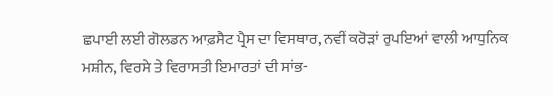ਛਪਾਈ ਲਈ ਗੋਲਡਨ ਆਫ਼ਸੈਟ ਪ੍ਰੈਸ ਦਾ ਵਿਸਥਾਰ, ਨਵੀਂ ਕਰੋੜਾਂ ਰੁਪਇਆਂ ਵਾਲੀ ਆਧੁਨਿਕ ਮਸ਼ੀਨ, ਵਿਰਸੇ ਤੇ ਵਿਰਾਸਤੀ ਇਮਾਰਤਾਂ ਦੀ ਸਾਂਭ-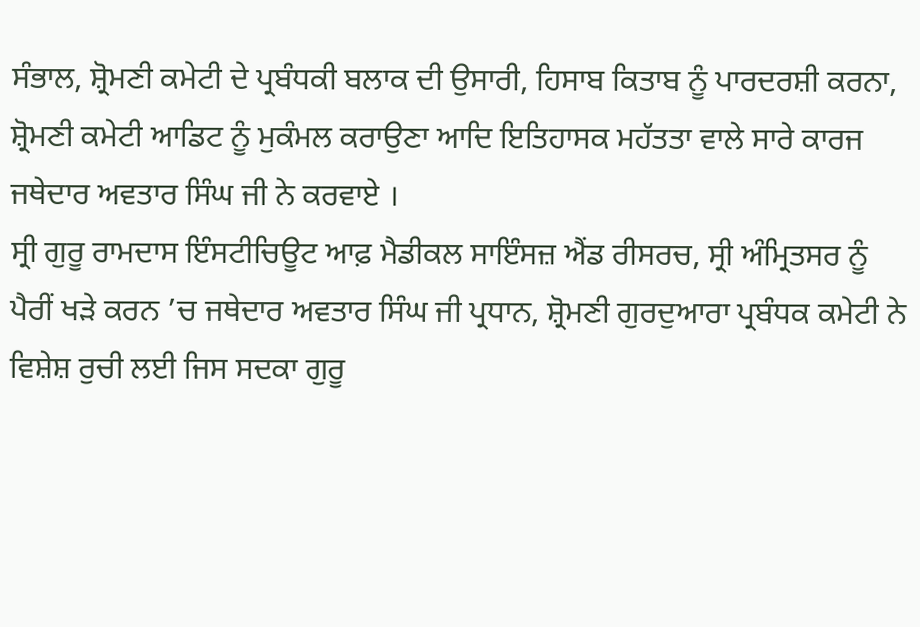ਸੰਭਾਲ, ਸ਼੍ਰੋਮਣੀ ਕਮੇਟੀ ਦੇ ਪ੍ਰਬੰਧਕੀ ਬਲਾਕ ਦੀ ਉਸਾਰੀ, ਹਿਸਾਬ ਕਿਤਾਬ ਨੂੰ ਪਾਰਦਰਸ਼ੀ ਕਰਨਾ, ਸ਼੍ਰੋਮਣੀ ਕਮੇਟੀ ਆਡਿਟ ਨੂੰ ਮੁਕੰਮਲ ਕਰਾਉਣਾ ਆਦਿ ਇਤਿਹਾਸਕ ਮਹੱਤਤਾ ਵਾਲੇ ਸਾਰੇ ਕਾਰਜ ਜਥੇਦਾਰ ਅਵਤਾਰ ਸਿੰਘ ਜੀ ਨੇ ਕਰਵਾਏ ।
ਸ੍ਰੀ ਗੁਰੂ ਰਾਮਦਾਸ ਇੰਸਟੀਚਿਊਟ ਆਫ਼ ਮੈਡੀਕਲ ਸਾਇੰਸਜ਼ ਐਂਡ ਰੀਸਰਚ, ਸ੍ਰੀ ਅੰਮ੍ਰਿਤਸਰ ਨੂੰ ਪੈਰੀਂ ਖੜੇ ਕਰਨ ’ਚ ਜਥੇਦਾਰ ਅਵਤਾਰ ਸਿੰਘ ਜੀ ਪ੍ਰਧਾਨ, ਸ਼੍ਰੋਮਣੀ ਗੁਰਦੁਆਰਾ ਪ੍ਰਬੰਧਕ ਕਮੇਟੀ ਨੇ ਵਿਸ਼ੇਸ਼ ਰੁਚੀ ਲਈ ਜਿਸ ਸਦਕਾ ਗੁਰੂ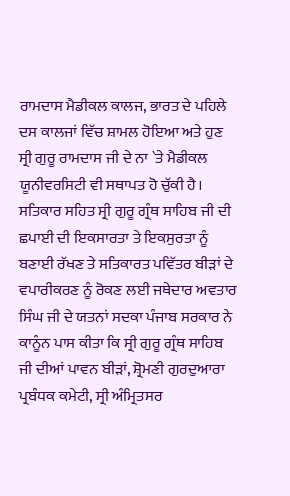ਰਾਮਦਾਸ ਮੈਡੀਕਲ ਕਾਲਜ, ਭਾਰਤ ਦੇ ਪਹਿਲੇ ਦਸ ਕਾਲਜਾਂ ਵਿੱਚ ਸ਼ਾਮਲ ਹੋਇਆ ਅਤੇ ਹੁਣ ਸ੍ਰੀ ਗੁਰੂ ਰਾਮਦਾਸ ਜੀ ਦੇ ਨਾ `ਤੇ ਮੈਡੀਕਲ ਯੂਨੀਵਰਸਿਟੀ ਵੀ ਸਥਾਪਤ ਹੋ ਚੁੱਕੀ ਹੈ। ਸਤਿਕਾਰ ਸਹਿਤ ਸ੍ਰੀ ਗੁਰੂ ਗ੍ਰੰਥ ਸਾਹਿਬ ਜੀ ਦੀ ਛਪਾਈ ਦੀ ਇਕਸਾਰਤਾ ਤੇ ਇਕਸੁਰਤਾ ਨੂੰ ਬਣਾਈ ਰੱਖਣ ਤੇ ਸਤਿਕਾਰਤ ਪਵਿੱਤਰ ਬੀੜਾਂ ਦੇ ਵਪਾਰੀਕਰਣ ਨੂੰ ਰੋਕਣ ਲਈ ਜਥੇਦਾਰ ਅਵਤਾਰ ਸਿੰਘ ਜੀ ਦੇ ਯਤਨਾਂ ਸਦਕਾ ਪੰਜਾਬ ਸਰਕਾਰ ਨੇ ਕਾਨੂੰਨ ਪਾਸ ਕੀਤਾ ਕਿ ਸ੍ਰੀ ਗੁਰੂ ਗ੍ਰੰਥ ਸਾਹਿਬ ਜੀ ਦੀਆਂ ਪਾਵਨ ਬੀੜਾਂ, ਸ਼੍ਰੋਮਣੀ ਗੁਰਦੁਆਰਾ ਪ੍ਰਬੰਧਕ ਕਮੇਟੀ, ਸ੍ਰੀ ਅੰਮ੍ਰਿਤਸਰ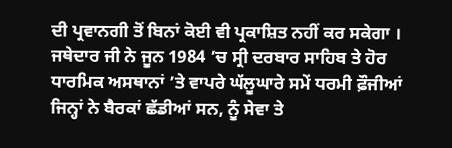ਦੀ ਪ੍ਰਵਾਨਗੀ ਤੋਂ ਬਿਨਾਂ ਕੋਈ ਵੀ ਪ੍ਰਕਾਸ਼ਿਤ ਨਹੀਂ ਕਰ ਸਕੇਗਾ ।
ਜਥੇਦਾਰ ਜੀ ਨੇ ਜੂਨ 1984 ’ਚ ਸ੍ਰੀ ਦਰਬਾਰ ਸਾਹਿਬ ਤੇ ਹੋਰ ਧਾਰਮਿਕ ਅਸਥਾਨਾਂ ’ਤੇ ਵਾਪਰੇ ਘੱਲੂਘਾਰੇ ਸਮੇਂ ਧਰਮੀ ਫ਼ੌਜੀਆਂ ਜਿਨ੍ਹਾਂ ਨੇ ਬੈਰਕਾਂ ਛੱਡੀਆਂ ਸਨ, ਨੂੰ ਸੇਵਾ ਤੇ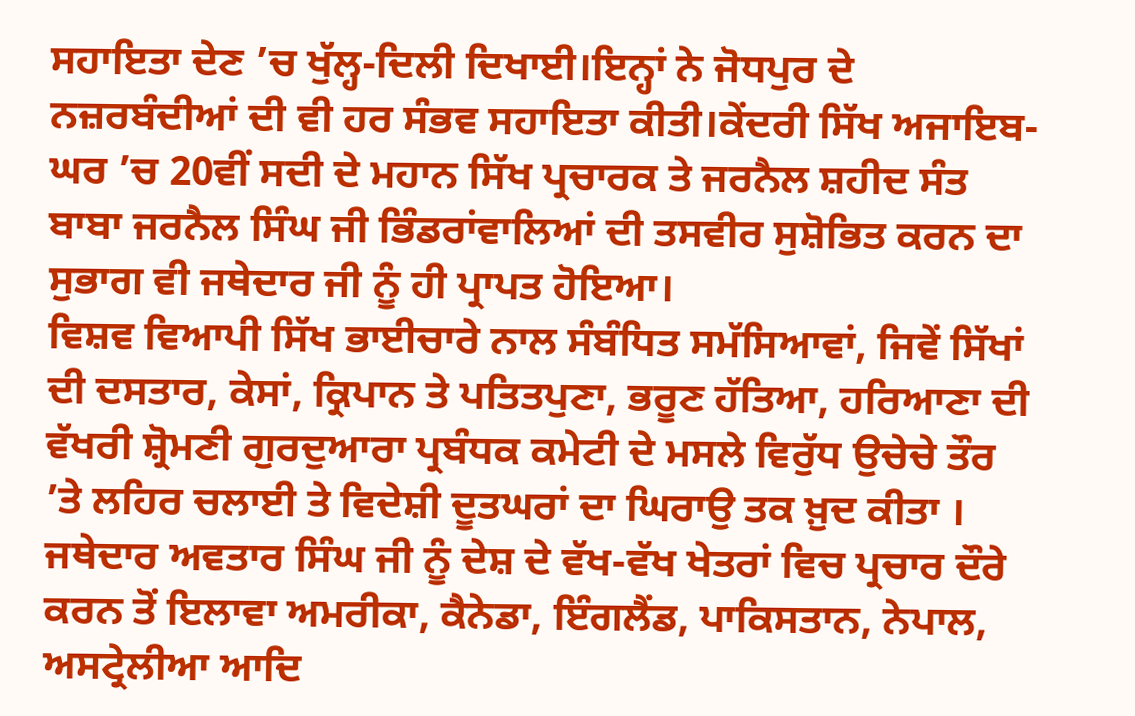ਸਹਾਇਤਾ ਦੇਣ ’ਚ ਖੁੱਲ੍ਹ-ਦਿਲੀ ਦਿਖਾਈ।ਇਨ੍ਹਾਂ ਨੇ ਜੋਧਪੁਰ ਦੇ ਨਜ਼ਰਬੰਦੀਆਂ ਦੀ ਵੀ ਹਰ ਸੰਭਵ ਸਹਾਇਤਾ ਕੀਤੀ।ਕੇਂਦਰੀ ਸਿੱਖ ਅਜਾਇਬ-ਘਰ ’ਚ 20ਵੀਂ ਸਦੀ ਦੇ ਮਹਾਨ ਸਿੱਖ ਪ੍ਰਚਾਰਕ ਤੇ ਜਰਨੈਲ ਸ਼ਹੀਦ ਸੰਤ ਬਾਬਾ ਜਰਨੈਲ ਸਿੰਘ ਜੀ ਭਿੰਡਰਾਂਵਾਲਿਆਂ ਦੀ ਤਸਵੀਰ ਸੁਸ਼ੋਭਿਤ ਕਰਨ ਦਾ ਸੁਭਾਗ ਵੀ ਜਥੇਦਾਰ ਜੀ ਨੂੰ ਹੀ ਪ੍ਰਾਪਤ ਹੋਇਆ।
ਵਿਸ਼ਵ ਵਿਆਪੀ ਸਿੱਖ ਭਾਈਚਾਰੇ ਨਾਲ ਸੰਬੰਧਿਤ ਸਮੱਸਿਆਵਾਂ, ਜਿਵੇਂ ਸਿੱਖਾਂ ਦੀ ਦਸਤਾਰ, ਕੇਸਾਂ, ਕ੍ਰਿਪਾਨ ਤੇ ਪਤਿਤਪੁਣਾ, ਭਰੂਣ ਹੱਤਿਆ, ਹਰਿਆਣਾ ਦੀ ਵੱਖਰੀ ਸ਼੍ਰੋਮਣੀ ਗੁਰਦੁਆਰਾ ਪ੍ਰਬੰਧਕ ਕਮੇਟੀ ਦੇ ਮਸਲੇ ਵਿਰੁੱਧ ਉਚੇਚੇ ਤੌਰ ’ਤੇ ਲਹਿਰ ਚਲਾਈ ਤੇ ਵਿਦੇਸ਼ੀ ਦੂਤਘਰਾਂ ਦਾ ਘਿਰਾਉ ਤਕ ਖ਼ੁਦ ਕੀਤਾ ।
ਜਥੇਦਾਰ ਅਵਤਾਰ ਸਿੰਘ ਜੀ ਨੂੰ ਦੇਸ਼ ਦੇ ਵੱਖ-ਵੱਖ ਖੇਤਰਾਂ ਵਿਚ ਪ੍ਰਚਾਰ ਦੌਰੇ ਕਰਨ ਤੋਂ ਇਲਾਵਾ ਅਮਰੀਕਾ, ਕੈਨੇਡਾ, ਇੰਗਲੈਂਡ, ਪਾਕਿਸਤਾਨ, ਨੇਪਾਲ, ਅਸਟ੍ਰੇਲੀਆ ਆਦਿ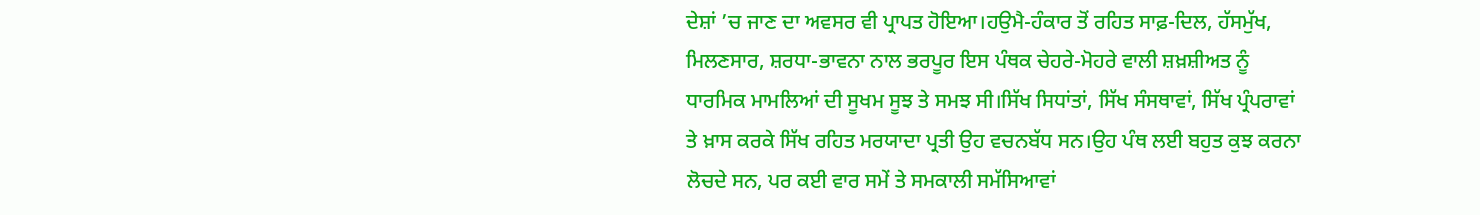ਦੇਸ਼ਾਂ ’ਚ ਜਾਣ ਦਾ ਅਵਸਰ ਵੀ ਪ੍ਰਾਪਤ ਹੋਇਆ।ਹਉਮੈ-ਹੰਕਾਰ ਤੋਂ ਰਹਿਤ ਸਾਫ਼-ਦਿਲ, ਹੱਸਮੁੱਖ, ਮਿਲਣਸਾਰ, ਸ਼ਰਧਾ-ਭਾਵਨਾ ਨਾਲ ਭਰਪੂਰ ਇਸ ਪੰਥਕ ਚੇਹਰੇ-ਮੋਹਰੇ ਵਾਲੀ ਸ਼ਖ਼ਸ਼ੀਅਤ ਨੂੰ ਧਾਰਮਿਕ ਮਾਮਲਿਆਂ ਦੀ ਸੂਖਮ ਸੂਝ ਤੇ ਸਮਝ ਸੀ।ਸਿੱਖ ਸਿਧਾਂਤਾਂ, ਸਿੱਖ ਸੰਸਥਾਵਾਂ, ਸਿੱਖ ਪ੍ਰੰਪਰਾਵਾਂ ਤੇ ਖ਼ਾਸ ਕਰਕੇ ਸਿੱਖ ਰਹਿਤ ਮਰਯਾਦਾ ਪ੍ਰਤੀ ਉਹ ਵਚਨਬੱਧ ਸਨ।ਉਹ ਪੰਥ ਲਈ ਬਹੁਤ ਕੁਝ ਕਰਨਾ ਲੋਚਦੇ ਸਨ, ਪਰ ਕਈ ਵਾਰ ਸਮੇਂ ਤੇ ਸਮਕਾਲੀ ਸਮੱਸਿਆਵਾਂ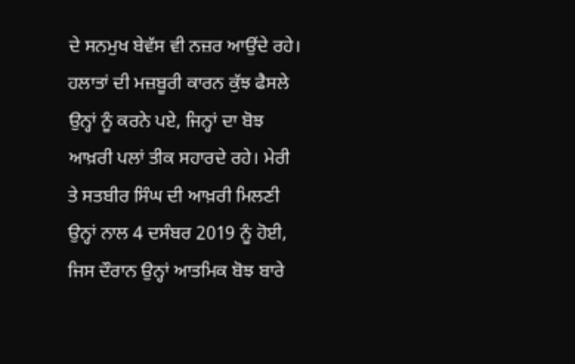ਦੇ ਸਨਮੁਖ ਬੇਵੱਸ ਵੀ ਨਜ਼ਰ ਆਉਂਦੇ ਰਹੇ। ਹਲਾਤਾਂ ਦੀ ਮਜ਼ਬੂਰੀ ਕਾਰਨ ਕੁੱਝ ਫੈਸਲੇ ਉਨ੍ਹਾਂ ਨੂੰ ਕਰਨੇ ਪਏ, ਜਿਨ੍ਹਾਂ ਦਾ ਬੋਝ ਆਖ਼ਰੀ ਪਲਾਂ ਤੀਕ ਸਹਾਰਦੇ ਰਹੇ। ਮੇਰੀ ਤੇ ਸਤਬੀਰ ਸਿੰਘ ਦੀ ਆਖ਼ਰੀ ਮਿਲਣੀ ਉਨ੍ਹਾਂ ਨਾਲ 4 ਦਸੰਬਰ 2019 ਨੂੰ ਹੋਈ, ਜਿਸ ਦੌਰਾਨ ਉਨ੍ਹਾਂ ਆਤਮਿਕ ਬੋਝ ਬਾਰੇ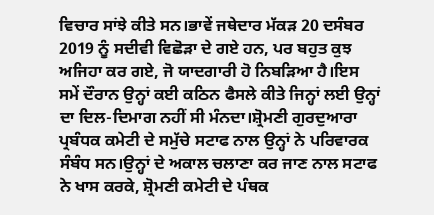ਵਿਚਾਰ ਸਾਂਝੇ ਕੀਤੇ ਸਨ।ਭਾਵੇਂ ਜਥੇਦਾਰ ਮੱਕੜ 20 ਦਸੰਬਰ 2019 ਨੂੰ ਸਦੀਵੀ ਵਿਛੋੜਾ ਦੇ ਗਏ ਹਨ, ਪਰ ਬਹੁਤ ਕੁਝ ਅਜਿਹਾ ਕਰ ਗਏ, ਜੋ ਯਾਦਗਾਰੀ ਹੋ ਨਿਬੜਿਆ ਹੈ।ਇਸ ਸਮੇਂ ਦੌਰਾਨ ਉਨ੍ਹਾਂ ਕਈ ਕਠਿਨ ਫੈਸਲੇ ਕੀਤੇ ਜਿਨ੍ਹਾਂ ਲਈ ਉਨ੍ਹਾਂ ਦਾ ਦਿਲ-ਦਿਮਾਗ ਨਹੀਂ ਸੀ ਮੰਨਦਾ।ਸ਼੍ਰੋਮਣੀ ਗੁਰਦੁਆਰਾ ਪ੍ਰਬੰਧਕ ਕਮੇਟੀ ਦੇ ਸਮੁੱਚੇ ਸਟਾਫ ਨਾਲ ਉਨ੍ਹਾਂ ਨੇ ਪਰਿਵਾਰਕ ਸੰਬੰਧ ਸਨ।ਉਨ੍ਹਾਂ ਦੇ ਅਕਾਲ ਚਲਾਣਾ ਕਰ ਜਾਣ ਨਾਲ ਸਟਾਫ ਨੇ ਖਾਸ ਕਰਕੇ, ਸ਼੍ਰੋਮਣੀ ਕਮੇਟੀ ਦੇ ਪੰਥਕ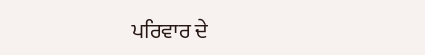ਪਰਿਵਾਰ ਦੇ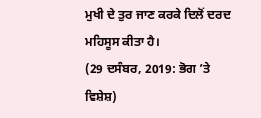ਮੁਖੀ ਦੇ ਤੁਰ ਜਾਣ ਕਰਕੇ ਦਿਲੋਂ ਦਰਦ ਮਹਿਸੂਸ ਕੀਤਾ ਹੈ।
(29 ਦਸੰਬਰ, 2019: ਭੋਗ ’ਤੇ ਵਿਸ਼ੇਸ਼)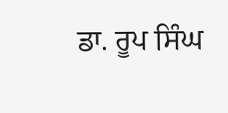ਡਾ. ਰੂਪ ਸਿੰਘ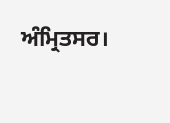ਅੰਮ੍ਰਿਤਸਰ।